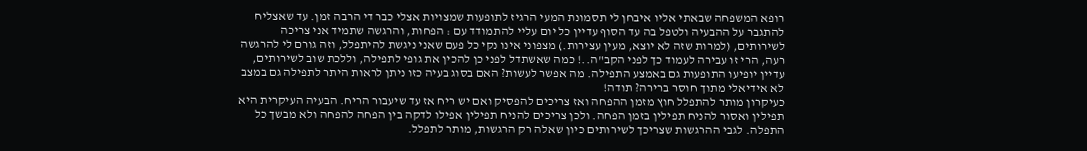רופא המשפחה שבאתי אליו איבחן לי תסמונת המעי הרגיז לתופעות שמצויות אצלי כבר די הרבה זמן. עד שאצליח להתגבר על ההבעיה ולטפל בה עד הסוף עדיין כל יום עליי להתמודד עם : הפחות, והרגשה שתמיד אני צריכה לשירותים, (למרות שזה לא יוצא, מעין עצירות.) מצפוני אינו נקי כל פעם שאני ניגשת להיתפלל, וזה גורם לי להרגשה רעה, הרי זו עבירה לעמוד כך לפני הקב"ה..! כמה שאשתדל לפני כן להכין את גופי לתפילה, וללכת שוב לשירותים, עדיין יופיעו התופעות גם באמצע התפילה. מה אפשר לעשות? האם בסוג בעיה כזו ניתן לראות היתר לתפילה גם במצב לא אידיאלי מתוך חוסר ברירה? תודה!
כעיקרון מותר להתפלל חוץ מזמן ההפחה ואז צריכים להפסיק ואם יש ריח אז עד שיעבור הריח. הבעיה העיקרית היא תפילין ואסור להניח תפילין בזמן הפחה. ולכן צריכים להניח תפילין אפילו לדקה בין הפחה להפחה ולא מבשך כל התפלה. לגבי ההרגשות שצריכך לשירותים כיון שאלה רק הרגשות, מותר לתפלל.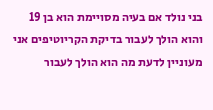בני נולד אם בעיה מסויימת הוא בן 19 והוא הולך לעבור בדיקת הקריוטיפים אני מעוניין לדעת מה הוא הולך לעבור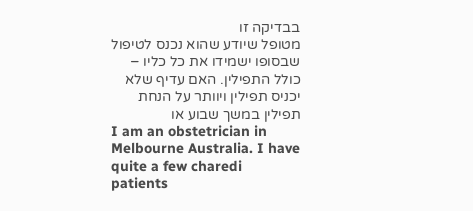בבדיקה זו
מטופל שיודע שהוא נכנס לטיפול שבסופו ישמידו את כל כליו – כולל התפילין. האם עדיף שלא יכניס תפילין ויוותר על הנחת תפילין במשך שבוע או
I am an obstetrician in Melbourne Australia. I have quite a few charedi patients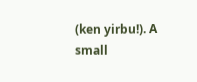(ken yirbu!). A small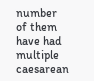number of them have had multiple caesarean